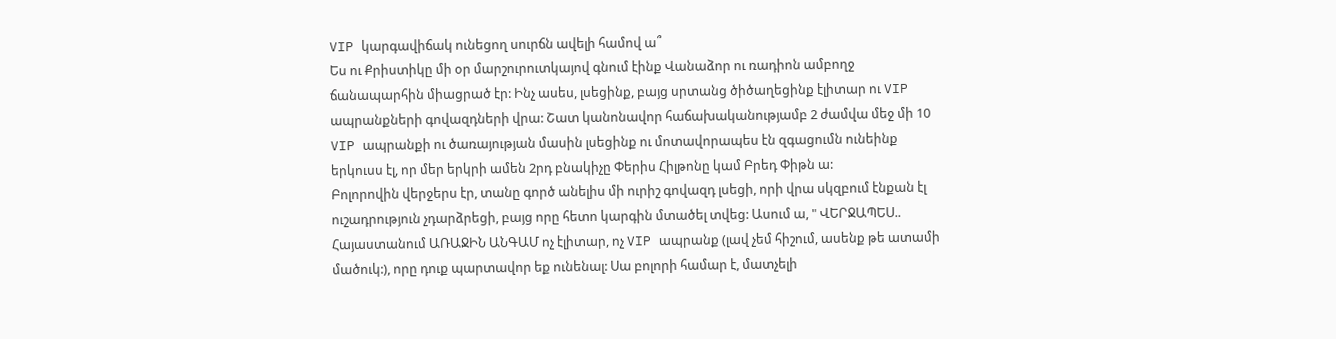VIP կարգավիճակ ունեցող սուրճն ավելի համով ա՞
Ես ու Քրիստիկը մի օր մարշուրուտկայով գնում էինք Վանաձոր ու ռադիոն ամբողջ ճանապարհին միացրած էր: Ինչ ասես, լսեցինք, բայց սրտանց ծիծաղեցինք էլիտար ու VIP ապրանքների գովազդների վրա: Շատ կանոնավոր հաճախականությամբ 2 ժամվա մեջ մի 10 VIP ապրանքի ու ծառայության մասին լսեցինք ու մոտավորապես էն զգացումն ունեինք երկուսս էլ, որ մեր երկրի ամեն 2րդ բնակիչը Փերիս Հիլթոնը կամ Բրեդ Փիթն ա:
Բոլորովին վերջերս էր, տանը գործ անելիս մի ուրիշ գովազդ լսեցի, որի վրա սկզբում էնքան էլ ուշադրություն չդարձրեցի, բայց որը հետո կարգին մտածել տվեց: Ասում ա, " ՎԵՐՋԱՊԵՍ.. Հայաստանում ԱՌԱՋԻՆ ԱՆԳԱՄ ոչ էլիտար, ոչ VIP ապրանք (լավ չեմ հիշում, ասենք թե ատամի մածուկ:), որը դուք պարտավոր եք ունենալ: Սա բոլորի համար է, մատչելի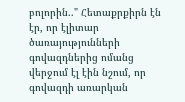բոլորին.." Հետաքրքիրն էն էր, որ էլիտար ծառայությունների գովազդներից ոմանց վերջում էլ էին նշում, որ գովազդի առարկան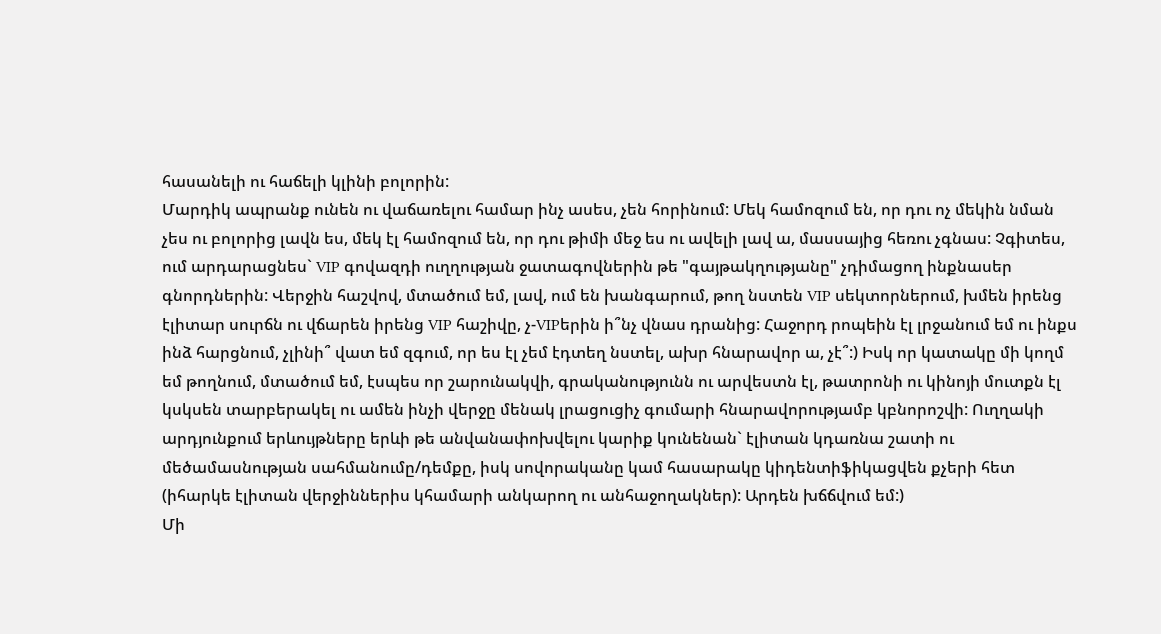հասանելի ու հաճելի կլինի բոլորին:
Մարդիկ ապրանք ունեն ու վաճառելու համար ինչ ասես, չեն հորինում: Մեկ համոզում են, որ դու ոչ մեկին նման չես ու բոլորից լավն ես, մեկ էլ համոզում են, որ դու թիմի մեջ ես ու ավելի լավ ա, մասսայից հեռու չգնաս: Չգիտես, ում արդարացնես` VIP գովազդի ուղղության ջատագովներին թե "գայթակղությանը" չդիմացող ինքնասեր գնորդներին: Վերջին հաշվով, մտածում եմ, լավ, ում են խանգարում, թող նստեն VIP սեկտորներում, խմեն իրենց էլիտար սուրճն ու վճարեն իրենց VIP հաշիվը, չ-VIPերին ի՞նչ վնաս դրանից: Հաջորդ րոպեին էլ լրջանում եմ ու ինքս ինձ հարցնում, չլինի՞ վատ եմ զգում, որ ես էլ չեմ էդտեղ նստել, ախր հնարավոր ա, չէ՞:) Իսկ որ կատակը մի կողմ եմ թողնում, մտածում եմ, էսպես որ շարունակվի, գրականությունն ու արվեստն էլ, թատրոնի ու կինոյի մուտքն էլ կսկսեն տարբերակել ու ամեն ինչի վերջը մենակ լրացուցիչ գումարի հնարավորությամբ կբնորոշվի: Ուղղակի արդյունքում երևույթները երևի թե անվանափոխվելու կարիք կունենան` էլիտան կդառնա շատի ու մեծամասնության սահմանումը/դեմքը, իսկ սովորականը կամ հասարակը կիդենտիֆիկացվեն քչերի հետ (իհարկե էլիտան վերջիններիս կհամարի անկարող ու անհաջողակներ): Արդեն խճճվում եմ:)
Մի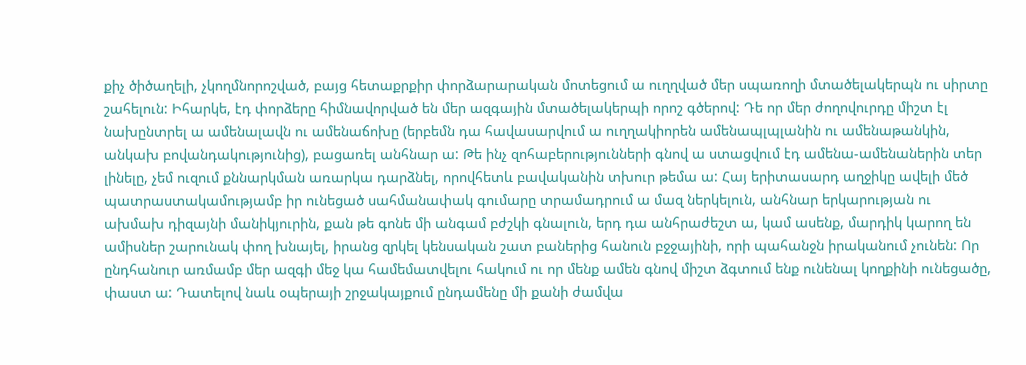քիչ ծիծաղելի, չկողմնորոշված, բայց հետաքրքիր փորձարարական մոտեցում ա ուղղված մեր սպառողի մտածելակերպն ու սիրտը շահելուն: Իհարկե, էդ փորձերը հիմնավորված են մեր ազգային մտածելակերպի որոշ գծերով: Դե որ մեր ժողովուրդը միշտ էլ նախընտրել ա ամենալավն ու ամենաճոխը (երբեմն դա հավասարվում ա ուղղակիորեն ամենապլպլանին ու ամենաթանկին, անկախ բովանդակությունից), բացառել անհնար ա: Թե ինչ զոհաբերությունների գնով ա ստացվում էդ ամենա-ամենաներին տեր լինելը, չեմ ուզում քննարկման առարկա դարձնել, որովհետև բավականին տխուր թեմա ա: Հայ երիտասարդ աղջիկը ավելի մեծ պատրաստակամությամբ իր ունեցած սահմանափակ գումարը տրամադրում ա մազ ներկելուն, անհնար երկարության ու ախմախ դիզայնի մանիկյուրին, քան թե գոնե մի անգամ բժշկի գնալուն, երդ դա անհրաժեշտ ա, կամ ասենք, մարդիկ կարող են ամիսներ շարունակ փող խնայել, իրանց զրկել կենսական շատ բաներից հանուն բջջայինի, որի պահանջն իրականում չունեն: Որ ընդհանուր առմամբ մեր ազգի մեջ կա համեմատվելու հակում ու որ մենք ամեն գնով միշտ ձգտում ենք ունենալ կողքինի ունեցածը, փաստ ա: Դատելով նաև օպերայի շրջակայքում ընդամենը մի քանի ժամվա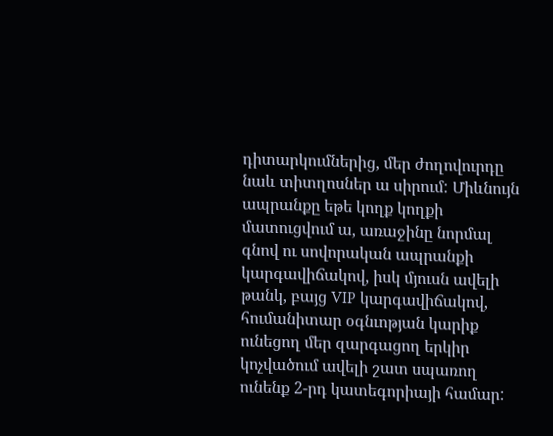դիտարկումներից, մեր ժողովուրդը նաև տիտղոսներ ա սիրում: Միևնույն ապրանքը եթե կողք կողքի մատուցվում ա, առաջինը նորմալ գնով ու սովորական ապրանքի կարգավիճակով, իսկ մյուսն ավելի թանկ, բայց VIP կարգավիճակով, հումանիտար օգնւոթյան կարիք ունեցող մեր զարգացող երկիր կոչվածում ավելի շատ սպառող ունենք 2-րդ կատեգորիայի համար: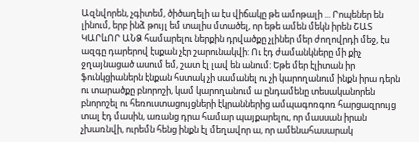Ազնվորեն, չգիտեմ, ծիծաղելի ա էս վիճակը թե ամոթալի ... Րոպեներ են լինում, երբ ինձ թույլ եմ տալիս մտածել, որ եթե ամեն մեկն իրեն ՇԱՏ ԿԱՐևՈՐ ԱՆՁ համարելու ներքին դրվածքը չլիներ մեր ժողովրդի մեջ, էս ազգը դարերով էսքան չէր շարունակվի: Ու էդ ժամանկները մի քիչ ջղայնացած ասում եմ, շատ էլ լավ են անում: Եթե մեր էլիտան իր ֆունկցիաներն էնքան հստակ չի սամանել ու չի կարողանում ինքն իրա դերն ու տարածքը բնորոշի, կամ կարողանում ա ընդամենը տեսականորեն բնորոշել ու հեռուստացույցների էկրաններից ամպագոռգոռ հարցազրույց տալ էդ մասին, առանց դրա համար պայքարելու, որ մասսան իրան չխառնվի, ուրեմն հենց ինքն էլ մեղավոր ա, որ ամենահասարակ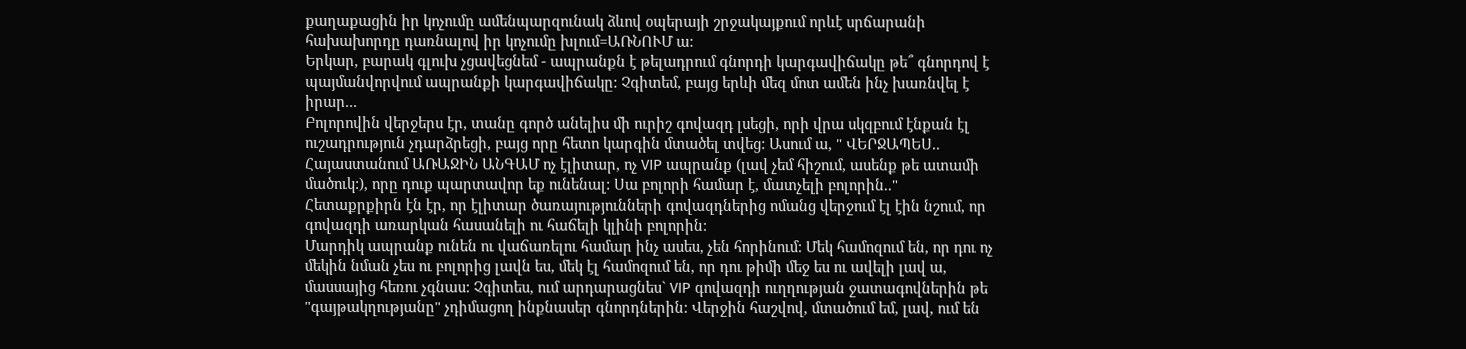քաղաքացին իր կոչումը ամենպարզունակ ձևով օպերայի շրջակայքում որևէ սրճարանի հախախորդը դառնալով իր կոչումը խլում=ԱՌՆՈՒՄ ա:
Երկար, բարակ գլուխ չցավեցնեմ - ապրանքն է թելադրում գնորդի կարգավիճակը թե՞ գնորդով է պայմանվորվում ապրանքի կարգավիճակը: Չգիտեմ, բայց երևի մեզ մոտ ամեն ինչ խառնվել է իրար...
Բոլորովին վերջերս էր, տանը գործ անելիս մի ուրիշ գովազդ լսեցի, որի վրա սկզբում էնքան էլ ուշադրություն չդարձրեցի, բայց որը հետո կարգին մտածել տվեց: Ասում ա, " ՎԵՐՋԱՊԵՍ.. Հայաստանում ԱՌԱՋԻՆ ԱՆԳԱՄ ոչ էլիտար, ոչ VIP ապրանք (լավ չեմ հիշում, ասենք թե ատամի մածուկ:), որը դուք պարտավոր եք ունենալ: Սա բոլորի համար է, մատչելի բոլորին.." Հետաքրքիրն էն էր, որ էլիտար ծառայությունների գովազդներից ոմանց վերջում էլ էին նշում, որ գովազդի առարկան հասանելի ու հաճելի կլինի բոլորին:
Մարդիկ ապրանք ունեն ու վաճառելու համար ինչ ասես, չեն հորինում: Մեկ համոզում են, որ դու ոչ մեկին նման չես ու բոլորից լավն ես, մեկ էլ համոզում են, որ դու թիմի մեջ ես ու ավելի լավ ա, մասսայից հեռու չգնաս: Չգիտես, ում արդարացնես` VIP գովազդի ուղղության ջատագովներին թե "գայթակղությանը" չդիմացող ինքնասեր գնորդներին: Վերջին հաշվով, մտածում եմ, լավ, ում են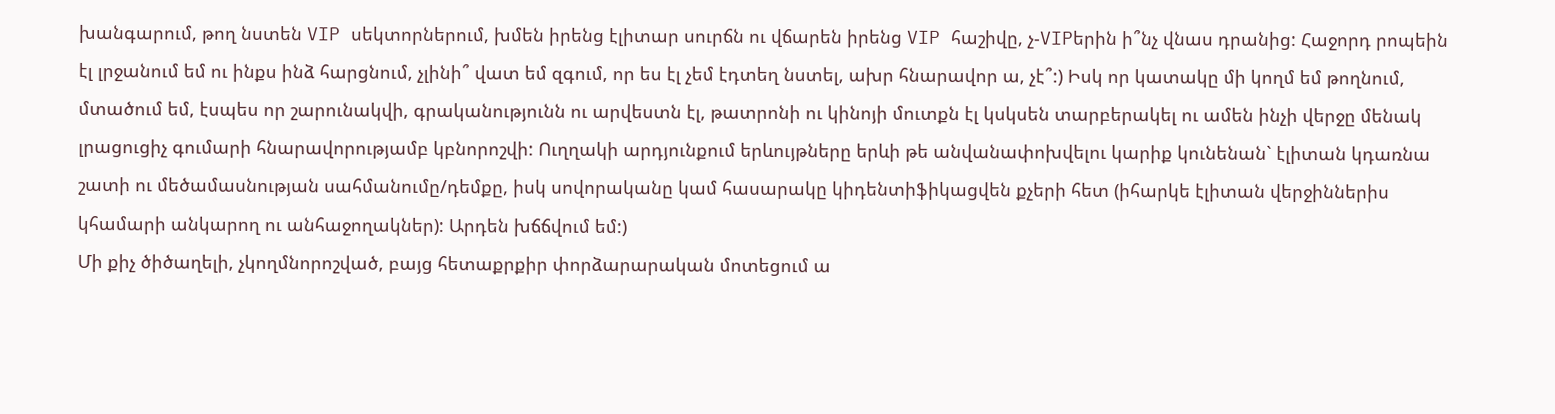խանգարում, թող նստեն VIP սեկտորներում, խմեն իրենց էլիտար սուրճն ու վճարեն իրենց VIP հաշիվը, չ-VIPերին ի՞նչ վնաս դրանից: Հաջորդ րոպեին էլ լրջանում եմ ու ինքս ինձ հարցնում, չլինի՞ վատ եմ զգում, որ ես էլ չեմ էդտեղ նստել, ախր հնարավոր ա, չէ՞:) Իսկ որ կատակը մի կողմ եմ թողնում, մտածում եմ, էսպես որ շարունակվի, գրականությունն ու արվեստն էլ, թատրոնի ու կինոյի մուտքն էլ կսկսեն տարբերակել ու ամեն ինչի վերջը մենակ լրացուցիչ գումարի հնարավորությամբ կբնորոշվի: Ուղղակի արդյունքում երևույթները երևի թե անվանափոխվելու կարիք կունենան` էլիտան կդառնա շատի ու մեծամասնության սահմանումը/դեմքը, իսկ սովորականը կամ հասարակը կիդենտիֆիկացվեն քչերի հետ (իհարկե էլիտան վերջիններիս կհամարի անկարող ու անհաջողակներ): Արդեն խճճվում եմ:)
Մի քիչ ծիծաղելի, չկողմնորոշված, բայց հետաքրքիր փորձարարական մոտեցում ա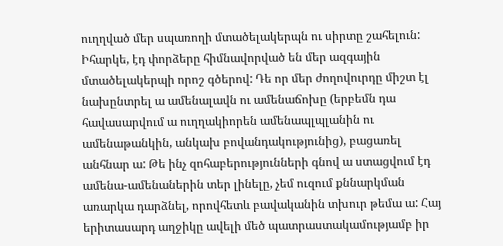ուղղված մեր սպառողի մտածելակերպն ու սիրտը շահելուն: Իհարկե, էդ փորձերը հիմնավորված են մեր ազգային մտածելակերպի որոշ գծերով: Դե որ մեր ժողովուրդը միշտ էլ նախընտրել ա ամենալավն ու ամենաճոխը (երբեմն դա հավասարվում ա ուղղակիորեն ամենապլպլանին ու ամենաթանկին, անկախ բովանդակությունից), բացառել անհնար ա: Թե ինչ զոհաբերությունների գնով ա ստացվում էդ ամենա-ամենաներին տեր լինելը, չեմ ուզում քննարկման առարկա դարձնել, որովհետև բավականին տխուր թեմա ա: Հայ երիտասարդ աղջիկը ավելի մեծ պատրաստակամությամբ իր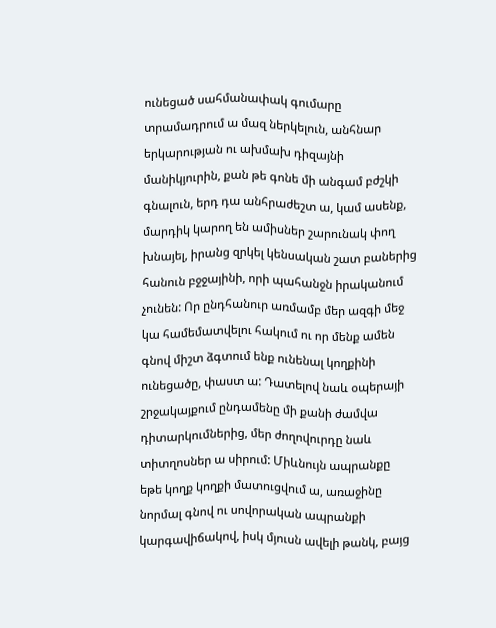ունեցած սահմանափակ գումարը տրամադրում ա մազ ներկելուն, անհնար երկարության ու ախմախ դիզայնի մանիկյուրին, քան թե գոնե մի անգամ բժշկի գնալուն, երդ դա անհրաժեշտ ա, կամ ասենք, մարդիկ կարող են ամիսներ շարունակ փող խնայել, իրանց զրկել կենսական շատ բաներից հանուն բջջայինի, որի պահանջն իրականում չունեն: Որ ընդհանուր առմամբ մեր ազգի մեջ կա համեմատվելու հակում ու որ մենք ամեն գնով միշտ ձգտում ենք ունենալ կողքինի ունեցածը, փաստ ա: Դատելով նաև օպերայի շրջակայքում ընդամենը մի քանի ժամվա դիտարկումներից, մեր ժողովուրդը նաև տիտղոսներ ա սիրում: Միևնույն ապրանքը եթե կողք կողքի մատուցվում ա, առաջինը նորմալ գնով ու սովորական ապրանքի կարգավիճակով, իսկ մյուսն ավելի թանկ, բայց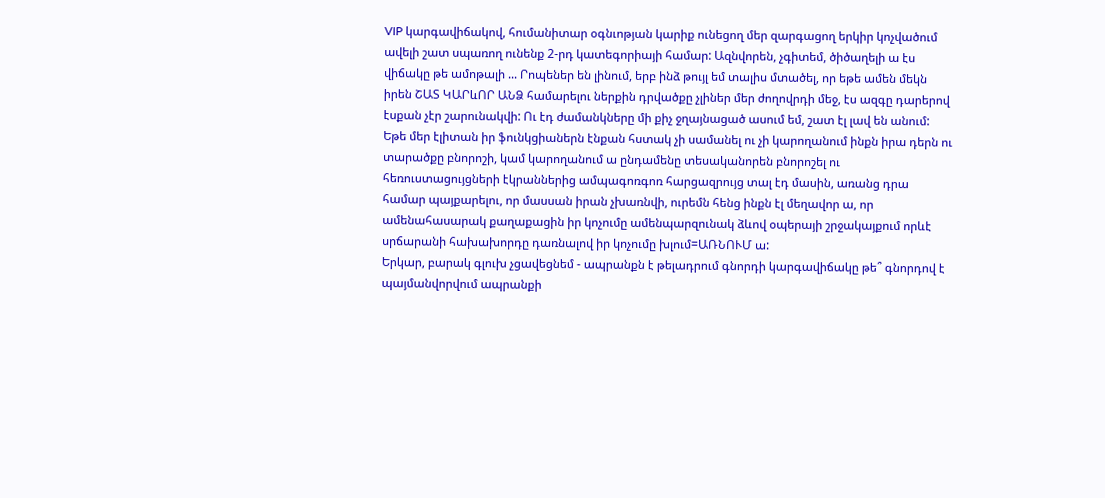VIP կարգավիճակով, հումանիտար օգնւոթյան կարիք ունեցող մեր զարգացող երկիր կոչվածում ավելի շատ սպառող ունենք 2-րդ կատեգորիայի համար: Ազնվորեն, չգիտեմ, ծիծաղելի ա էս վիճակը թե ամոթալի ... Րոպեներ են լինում, երբ ինձ թույլ եմ տալիս մտածել, որ եթե ամեն մեկն իրեն ՇԱՏ ԿԱՐևՈՐ ԱՆՁ համարելու ներքին դրվածքը չլիներ մեր ժողովրդի մեջ, էս ազգը դարերով էսքան չէր շարունակվի: Ու էդ ժամանկները մի քիչ ջղայնացած ասում եմ, շատ էլ լավ են անում: Եթե մեր էլիտան իր ֆունկցիաներն էնքան հստակ չի սամանել ու չի կարողանում ինքն իրա դերն ու տարածքը բնորոշի, կամ կարողանում ա ընդամենը տեսականորեն բնորոշել ու հեռուստացույցների էկրաններից ամպագոռգոռ հարցազրույց տալ էդ մասին, առանց դրա համար պայքարելու, որ մասսան իրան չխառնվի, ուրեմն հենց ինքն էլ մեղավոր ա, որ ամենահասարակ քաղաքացին իր կոչումը ամենպարզունակ ձևով օպերայի շրջակայքում որևէ սրճարանի հախախորդը դառնալով իր կոչումը խլում=ԱՌՆՈՒՄ ա:
Երկար, բարակ գլուխ չցավեցնեմ - ապրանքն է թելադրում գնորդի կարգավիճակը թե՞ գնորդով է պայմանվորվում ապրանքի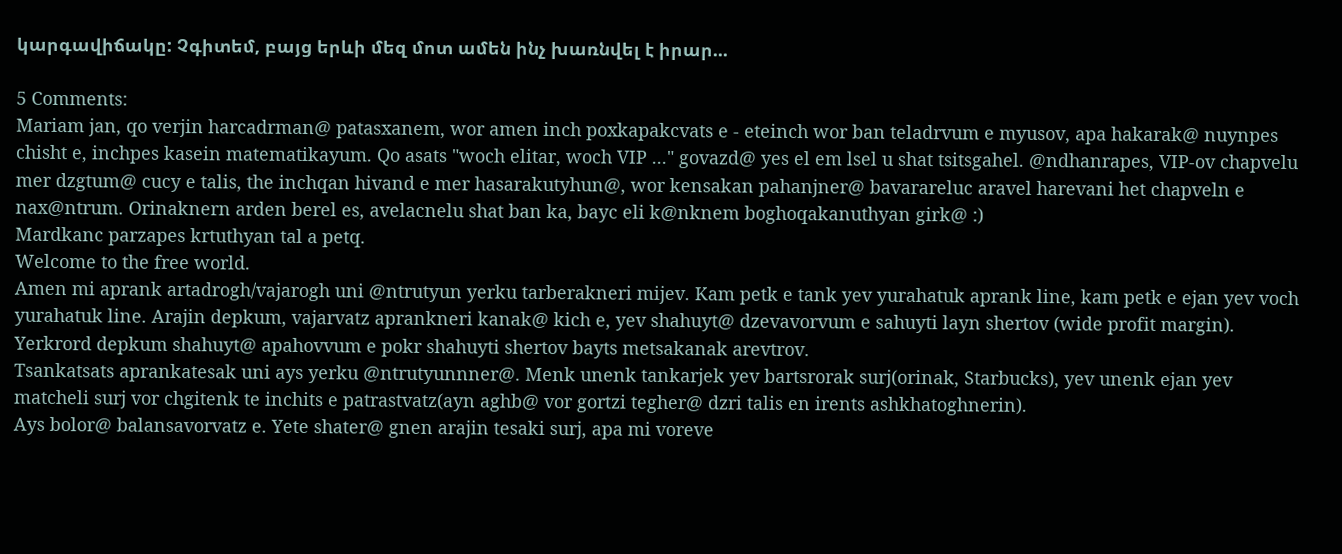կարգավիճակը: Չգիտեմ, բայց երևի մեզ մոտ ամեն ինչ խառնվել է իրար...

5 Comments:
Mariam jan, qo verjin harcadrman@ patasxanem, wor amen inch poxkapakcvats e - eteinch wor ban teladrvum e myusov, apa hakarak@ nuynpes chisht e, inchpes kasein matematikayum. Qo asats "woch elitar, woch VIP ..." govazd@ yes el em lsel u shat tsitsgahel. @ndhanrapes, VIP-ov chapvelu mer dzgtum@ cucy e talis, the inchqan hivand e mer hasarakutyhun@, wor kensakan pahanjner@ bavarareluc aravel harevani het chapveln e nax@ntrum. Orinaknern arden berel es, avelacnelu shat ban ka, bayc eli k@nknem boghoqakanuthyan girk@ :)
Mardkanc parzapes krtuthyan tal a petq.
Welcome to the free world.
Amen mi aprank artadrogh/vajarogh uni @ntrutyun yerku tarberakneri mijev. Kam petk e tank yev yurahatuk aprank line, kam petk e ejan yev voch yurahatuk line. Arajin depkum, vajarvatz aprankneri kanak@ kich e, yev shahuyt@ dzevavorvum e sahuyti layn shertov (wide profit margin). Yerkrord depkum shahuyt@ apahovvum e pokr shahuyti shertov bayts metsakanak arevtrov.
Tsankatsats aprankatesak uni ays yerku @ntrutyunnner@. Menk unenk tankarjek yev bartsrorak surj(orinak, Starbucks), yev unenk ejan yev matcheli surj vor chgitenk te inchits e patrastvatz(ayn aghb@ vor gortzi tegher@ dzri talis en irents ashkhatoghnerin).
Ays bolor@ balansavorvatz e. Yete shater@ gnen arajin tesaki surj, apa mi voreve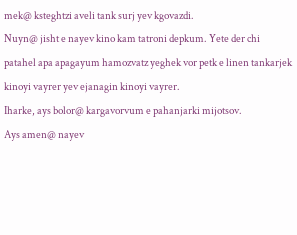mek@ ksteghtzi aveli tank surj yev kgovazdi.
Nuyn@ jisht e nayev kino kam tatroni depkum. Yete der chi patahel apa apagayum hamozvatz yeghek vor petk e linen tankarjek kinoyi vayrer yev ejanagin kinoyi vayrer.
Iharke, ays bolor@ kargavorvum e pahanjarki mijotsov.
Ays amen@ nayev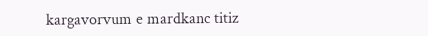kargavorvum e mardkanc titiz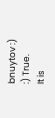bnuytov :)
:) True.
It is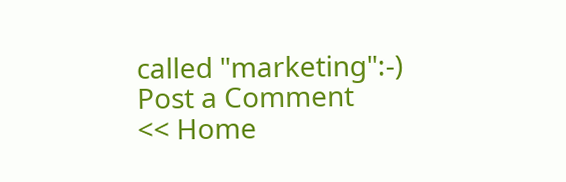called "marketing":-)
Post a Comment
<< Home